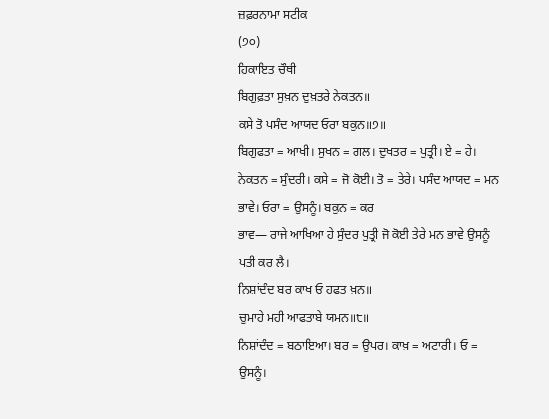ਜ਼ਫ਼ਰਨਾਮਾ ਸਟੀਕ
(੭੦)
ਹਿਕਾਇਤ ਚੌਥੀ
ਬਿਗੁਫ਼ਤਾ ਸੁਖ਼ਨ ਦੁਖ਼ਤਰੇ ਨੇਕਤਨ॥
ਕਸੇ ਤੋ ਪਸੰਦ ਆਯਦ ਓਰਾ ਬਕੁਨ॥੭॥
ਬਿਗੁਫਤਾ = ਆਖੀ। ਸੁਖਨ = ਗਲ। ਦੁਖਤਰ = ਪੁਤ੍ਰੀ। ਏ = ਹੇ।
ਨੇਕਤਨ = ਸੁੰਦਰੀ। ਕਸੇ = ਜੋ ਕੋਈ। ਤੋ = ਤੇਰੇ। ਪਸੰਦ ਆਯਦ = ਮਨ
ਭਾਵੇ। ਓਰਾ = ਉਸਨੂੰ। ਬਕੁਨ = ਕਰ
ਭਾਵ— ਰਾਜੇ ਆਖਿਆ ਹੇ ਸੁੰਦਰ ਪੁਤ੍ਰੀ ਜੋ ਕੋਈ ਤੇਰੇ ਮਨ ਭਾਵੇ ਉਸਨੂੰ ਪਤੀ ਕਰ ਲੈ।
ਨਿਸ਼ਾਂਦੰਦ ਬਰ ਕਾਖ ਓ ਹਫਤ ਖ਼ਨ॥
ਚੁਮਾਹੇ ਮਹੀ ਆਫਤਾਬੇ ਯਮਨ॥੮॥
ਨਿਸ਼ਾਂਦੰਦ = ਬਠਾਇਆ। ਬਰ = ਉਪਰ। ਕਾਖ਼ = ਅਟਾਰੀ। ਓ = ਉਸਨੂੰ।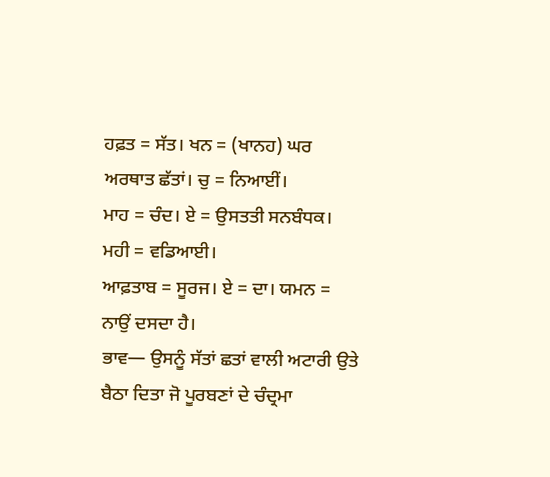ਹਫ਼ਤ = ਸੱਤ। ਖਨ = (ਖਾਨਹ) ਘਰ ਅਰਥਾਤ ਛੱਤਾਂ। ਚੁ = ਨਿਆਈਂ।
ਮਾਹ = ਚੰਦ। ਏ = ਉਸਤਤੀ ਸਨਬੰਧਕ। ਮਹੀ = ਵਡਿਆਈ।
ਆਫ਼ਤਾਬ = ਸੂਰਜ। ਏ = ਦਾ। ਯਮਨ = ਨਾਉਂ ਦਸਦਾ ਹੈ।
ਭਾਵ— ਉਸਨੂੰ ਸੱਤਾਂ ਛਤਾਂ ਵਾਲੀ ਅਟਾਰੀ ਉਤੇ ਬੈਠਾ ਦਿਤਾ ਜੋ ਪੂਰਬਣਾਂ ਦੇ ਚੰਦ੍ਰਮਾ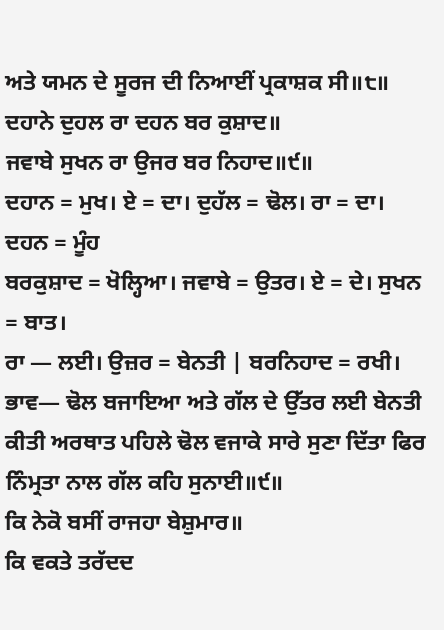ਅਤੇ ਯਮਨ ਦੇ ਸੂਰਜ ਦੀ ਨਿਆਈਂ ਪ੍ਰਕਾਸ਼ਕ ਸੀ॥੮॥
ਦਹਾਨੇ ਦੁਹਲ ਰਾ ਦਹਨ ਬਰ ਕੁਸ਼ਾਦ॥
ਜਵਾਬੇ ਸੁਖਨ ਰਾ ਉਜਰ ਬਰ ਨਿਹਾਦ॥੯॥
ਦਹਾਨ = ਮੁਖ। ਏ = ਦਾ। ਦੁਹੱਲ = ਢੋਲ। ਰਾ = ਦਾ। ਦਹਨ = ਮੂੰਹ
ਬਰਕੁਸ਼ਾਦ = ਖੋਲ੍ਹਿਆ। ਜਵਾਬੇ = ਉਤਰ। ਏ = ਦੇ। ਸੁਖਨ = ਬਾਤ।
ਰਾ — ਲਈ। ਉਜ਼ਰ = ਬੇਨਤੀ | ਬਰਨਿਹਾਦ = ਰਖੀ।
ਭਾਵ— ਢੋਲ ਬਜਾਇਆ ਅਤੇ ਗੱਲ ਦੇ ਉੱਤਰ ਲਈ ਬੇਨਤੀ ਕੀਤੀ ਅਰਥਾਤ ਪਹਿਲੇ ਢੋਲ ਵਜਾਕੇ ਸਾਰੇ ਸੁਣਾ ਦਿੱਤਾ ਫਿਰ ਨਿੰਮ੍ਰਤਾ ਨਾਲ ਗੱਲ ਕਹਿ ਸੁਨਾਈ॥੯॥
ਕਿ ਨੇਕੋ ਬਸੀਂ ਰਾਜਹਾ ਬੇਸ਼ੁਮਾਰ॥
ਕਿ ਵਕਤੇ ਤਰੱਦਦ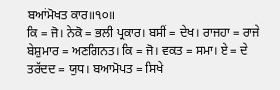ਬਆਂਮੋਖਤ ਕਾਰ॥੧੦॥
ਕਿ = ਜੋ। ਨੇਕੋ = ਭਲੀ ਪ੍ਰਕਾਰ। ਬਸੀਂ = ਦੇਖ। ਰਾਜਹਾ = ਰਾਜੇ
ਬੇਸ਼ੁਮਾਰ = ਅਣਗਿਨਤ। ਕਿ = ਜੋ। ਵਕਤ = ਸਮਾ। ਏ = ਦੇ
ਤਰੱਦਦ = ਯੁਧ। ਬਆਮੋਪਤ = ਸਿਖੇ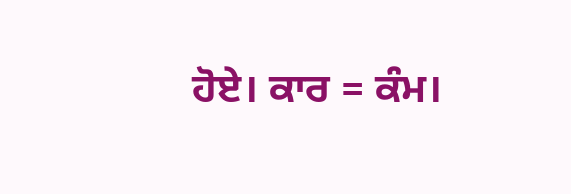ਹੋਏ। ਕਾਰ = ਕੰਮ।